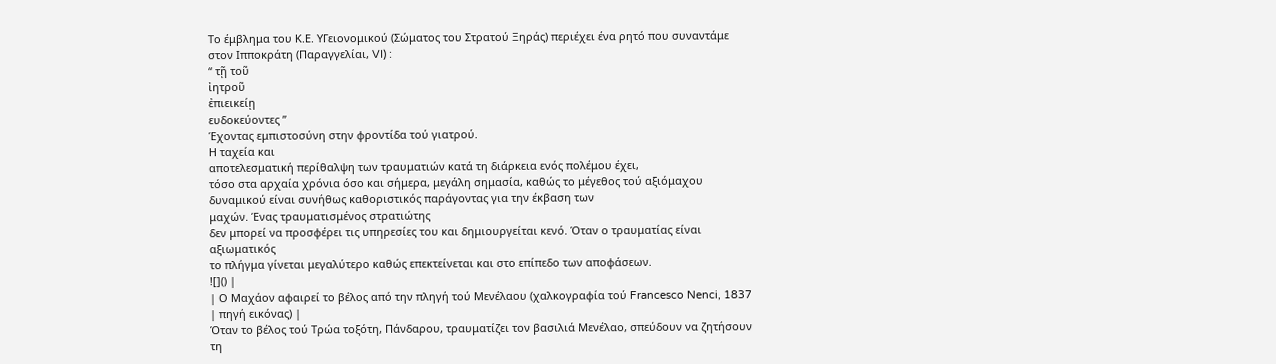Το έμβλημα του Κ.Ε. ΥΓειονομικού (Σώματος του Στρατού Ξηράς) περιέχει ένα ρητό που συναντάμε στον Ιπποκράτη (Παραγγελίαι, VI) :
“ τῇ τοῦ
ἰητροῦ
ἐπιεικείῃ
ευδοκεύοντες ”
Έχοντας εμπιστοσύνη στην φροντίδα τού γιατρού.
Η ταχεία και
αποτελεσματική περίθαλψη των τραυματιών κατά τη διάρκεια ενός πολέμου έχει,
τόσο στα αρχαία χρόνια όσο και σήμερα, μεγάλη σημασία, καθώς το μέγεθος τού αξιόμαχου δυναμικού είναι συνήθως καθοριστικός παράγοντας για την έκβαση των
μαχών. Ένας τραυματισμένος στρατιώτης
δεν μπορεί να προσφέρει τις υπηρεσίες του και δημιουργείται κενό. Όταν ο τραυματίας είναι αξιωματικός
το πλήγμα γίνεται μεγαλύτερο καθώς επεκτείνεται και στο επίπεδο των αποφάσεων.
![]() |
| Ο Μαχάον αφαιρεί το βέλος από την πληγή τού Μενέλαου (χαλκογραφία τού Francesco Nenci, 1837 | πηγή εικόνας) |
Όταν το βέλος τού Τρώα τοξότη, Πάνδαρου, τραυματίζει τον βασιλιά Μενέλαο, σπεύδουν να ζητήσουν τη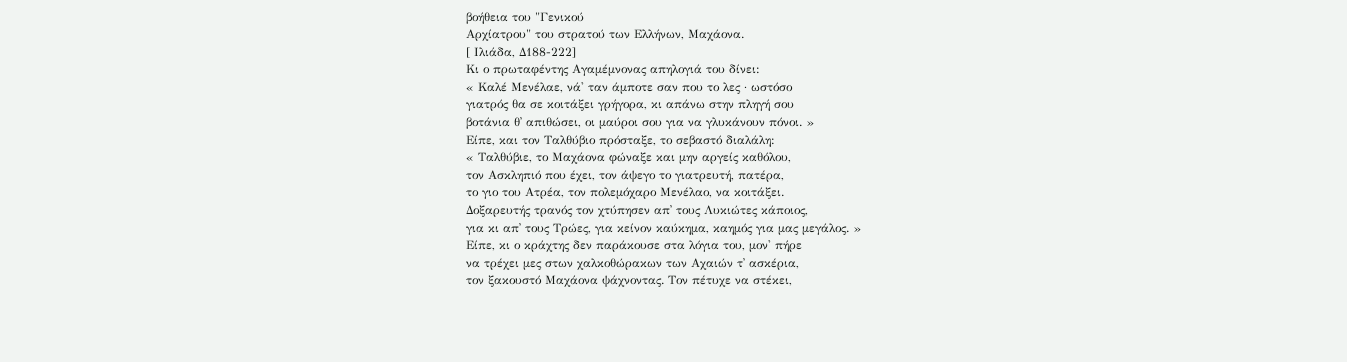βοήθεια του "Γενικού
Αρχίατρου" του στρατού των Ελλήνων, Μαχάονα.
[ Ιλιάδα, Δ188-222]
Κι ο πρωταφέντης Αγαμέμνονας απηλογιά του δίνει:
« Καλέ Μενέλαε, νά' ταν άμποτε σαν που το λες · ωστόσο
γιατρός θα σε κοιτάξει γρήγορα, κι απάνω στην πληγή σου
βοτάνια θ᾿ απιθώσει, οι μαύροι σου για να γλυκάνουν πόνοι. »
Είπε, και τον Ταλθύβιο πρόσταξε, το σεβαστό διαλάλη:
« Ταλθύβιε, το Μαχάονα φώναξε και μην αργείς καθόλου,
τον Ασκληπιό που έχει, τον άψεγο το γιατρευτή, πατέρα,
το γιο του Ατρέα, τον πολεμόχαρο Μενέλαο, να κοιτάξει.
Δοξαρευτής τρανός τον χτύπησεν απ᾿ τους Λυκιώτες κάποιος,
για κι απ᾿ τους Τρώες, για κείνον καύκημα, καημός για μας μεγάλος. »
Είπε, κι ο κράχτης δεν παράκουσε στα λόγια του, μον' πήρε
να τρέχει μες στων χαλκοθώρακων των Αχαιών τ᾿ ασκέρια,
τον ξακουστό Μαχάονα ψάχνοντας. Τον πέτυχε να στέκει,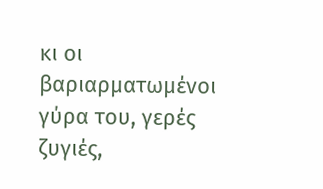κι οι βαριαρματωμένοι γύρα του, γερές ζυγιές,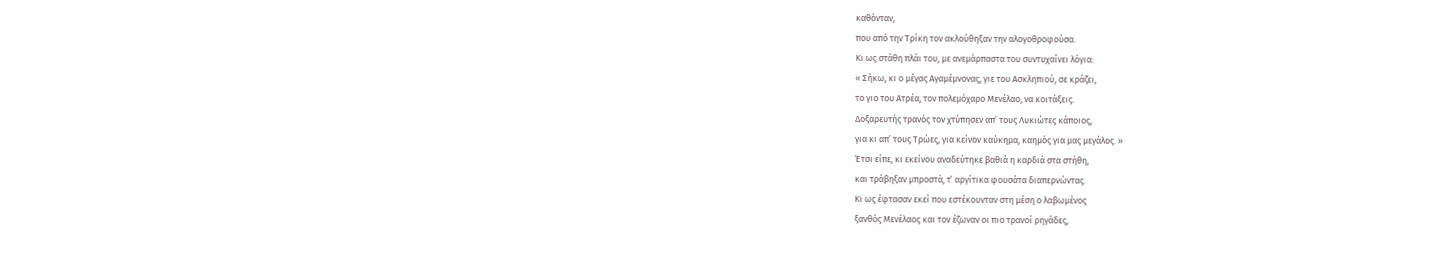καθόνταν,
που από την Τρίκη τον ακλούθηξαν την αλογοθροφούσα.
Κι ως στάθη πλάι του, με ανεμάρπαστα του συντυχαίνει λόγια:
« Σήκω, κι ο μέγας Αγαμέμνονας, γιε του Ασκληπιού, σε κράζει,
το γιο του Ατρέα, τον πολεμόχαρο Μενέλαο, να κοιτάξεις.
Δοξαρευτής τρανός τον χτύπησεν απ᾿ τους Λυκιώτες κάποιος,
για κι απ᾿ τους Τρώες, για κείνον καύκημα, καημός για μας μεγάλος. »
Έτσι είπε, κι εκείνου αναδεύτηκε βαθιά η καρδιά στα στήθη,
και τράβηξαν μπροστά, τ᾿ αργίτικα φουσάτα διαπερνώντας.
Κι ως έφτασαν εκεί που εστέκουνταν στη μέση ο λαβωμένος
ξανθός Μενέλαος και τον έζωναν οι πιο τρανοί ρηγάδες,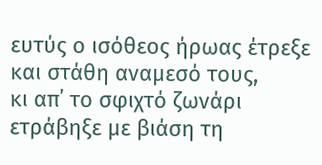ευτύς ο ισόθεος ήρωας έτρεξε και στάθη αναμεσό τους,
κι απ᾿ το σφιχτό ζωνάρι ετράβηξε με βιάση τη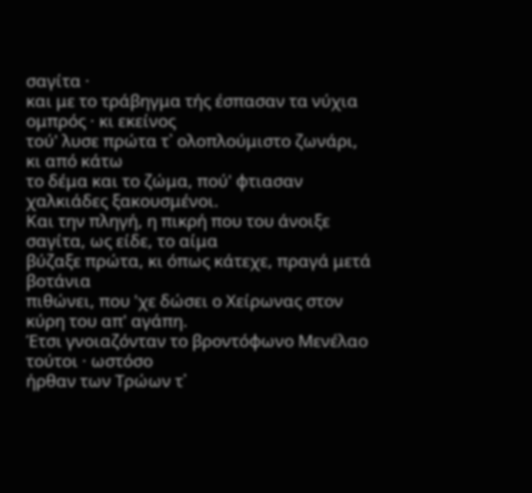σαγίτα ·
και με το τράβηγμα τής έσπασαν τα νύχια ομπρός · κι εκείνος
τού' λυσε πρώτα τ᾿ ολοπλούμιστο ζωνάρι, κι από κάτω
το δέμα και το ζώμα, πού' φτιασαν χαλκιάδες ξακουσμένοι.
Και την πληγή, η πικρή που του άνοιξε σαγίτα, ως είδε, το αίμα
βύζαξε πρώτα, κι όπως κάτεχε, πραγά μετά βοτάνια
πιθώνει, που 'χε δώσει ο Χείρωνας στον κύρη του απ' αγάπη.
Έτσι γνοιαζόνταν το βροντόφωνο Μενέλαο τούτοι · ωστόσο
ήρθαν των Τρώων τ᾿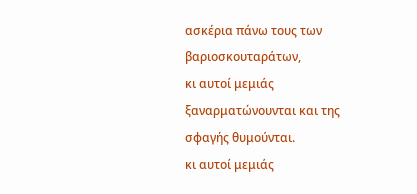ασκέρια πάνω τους των βαριοσκουταράτων,
κι αυτοί μεμιάς ξαναρματώνουνται και της σφαγής θυμούνται.
κι αυτοί μεμιάς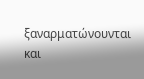ξαναρματώνουνται και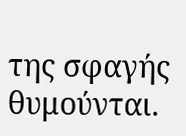της σφαγής θυμούνται.